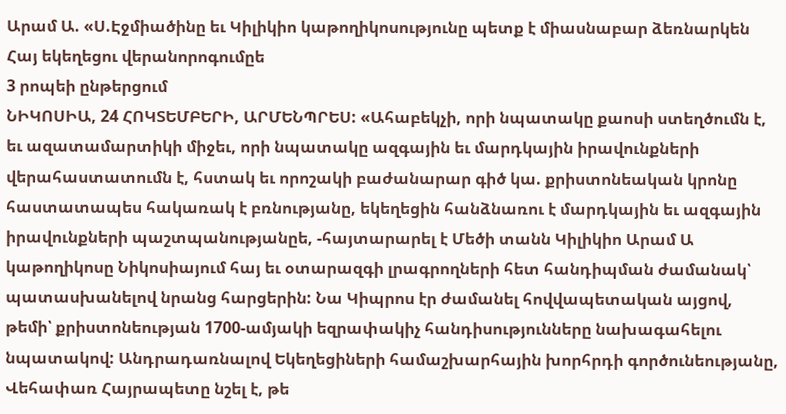Արամ Ա. «Ս.Էջմիածինը եւ Կիլիկիո կաթողիկոսությունը պետք է միասնաբար ձեռնարկեն Հայ եկեղեցու վերանորոգումըե
3 րոպեի ընթերցում
ՆԻԿՈՍԻԱ, 24 ՀՈԿՏԵՄԲԵՐԻ, ԱՐՄԵՆՊՐԵՍ: «Ահաբեկչի, որի նպատակը քաոսի ստեղծումն է, եւ ազատամարտիկի միջեւ, որի նպատակը ազգային եւ մարդկային իրավունքների վերահաստատումն է, հստակ եւ որոշակի բաժանարար գիծ կա. քրիստոնեական կրոնը հաստատապես հակառակ է բռնությանը, եկեղեցին հանձնառու է մարդկային եւ ազգային իրավունքների պաշտպանությանըե, -հայտարարել է Մեծի տանն Կիլիկիո Արամ Ա կաթողիկոսը Նիկոսիայում հայ եւ օտարազգի լրագրողների հետ հանդիպման ժամանակ՝ պատասխանելով նրանց հարցերին: Նա Կիպրոս էր ժամանել հովվապետական այցով, թեմի՝ քրիստոնեության 1700-ամյակի եզրափակիչ հանդիսությունները նախագահելու նպատակով: Անդրադառնալով Եկեղեցիների համաշխարհային խորհրդի գործունեությանը, Վեհափառ Հայրապետը նշել է, թե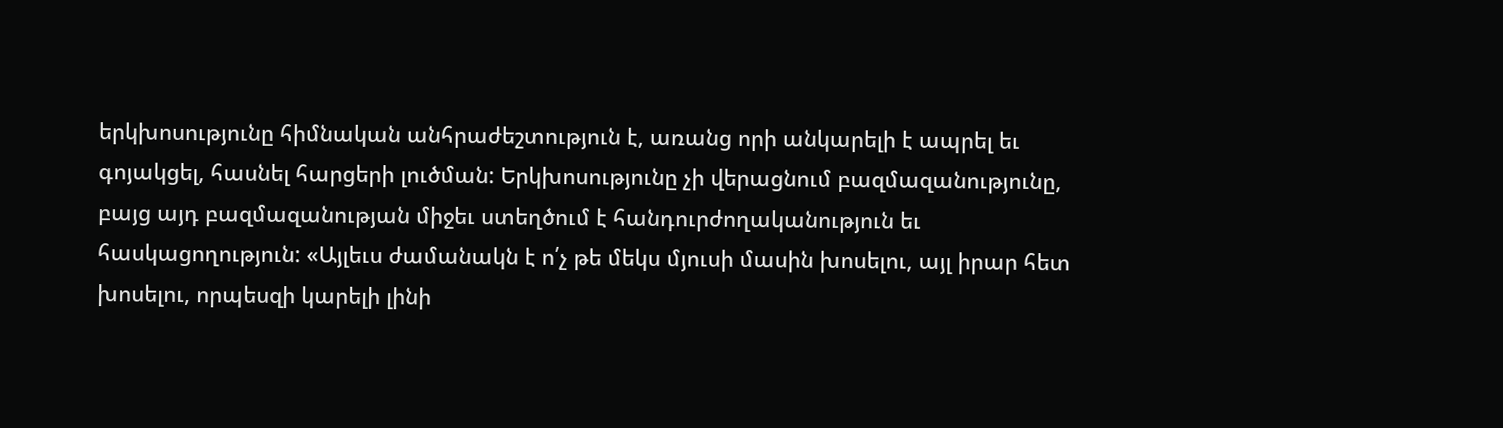երկխոսությունը հիմնական անհրաժեշտություն է, առանց որի անկարելի է ապրել եւ գոյակցել, հասնել հարցերի լուծման: Երկխոսությունը չի վերացնում բազմազանությունը, բայց այդ բազմազանության միջեւ ստեղծում է հանդուրժողականություն եւ հասկացողություն: «Այլեւս ժամանակն է ո՛չ թե մեկս մյուսի մասին խոսելու, այլ իրար հետ խոսելու, որպեսզի կարելի լինի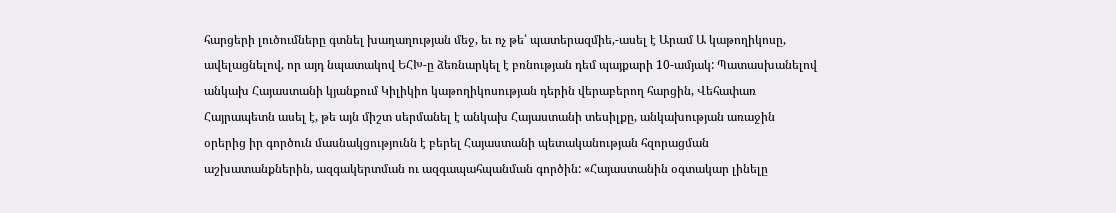հարցերի լուծումները գտնել խաղաղության մեջ, եւ ոչ թե՝ պատերազմիե,-ասել է Արամ Ա կաթողիկոսը, ավելացնելով, որ այդ նպատակով ԵՀԽ-ը ձեռնարկել է բռնության դեմ պայքարի 10-ամյակ: Պատասխանելով անկախ Հայաստանի կյանքում Կիլիկիո կաթողիկոսության դերին վերաբերող հարցին, Վեհափառ Հայրապետն ասել է, թե այն միշտ սերմանել է անկախ Հայաստանի տեսիլքը, անկախության առաջին օրերից իր գործուն մասնակցությունն է բերել Հայաստանի պետականության հզորացման աշխատանքներին, ազգակերտման ու ազգապահպանման գործին: «Հայաստանին օգտակար լինելը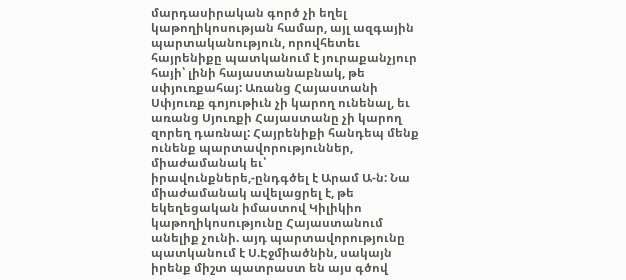մարդասիրական գործ չի եղել կաթողիկոսության համար, այլ ազգային պարտականություն, որովհետեւ հայրենիքը պատկանում է յուրաքանչյուր հայի՝ լինի հայաստանաբնակ, թե սփյուռքահայ: Առանց Հայաստանի Սփյուռք գոյութիւն չի կարող ունենալ, եւ առանց Սյուռքի Հայաստանը չի կարող զորեղ դառնալ: Հայրենիքի հանդեպ մենք ունենք պարտավորություններ, միաժամանակ եւ՝ իրավունքներե,-ընդգծել է Արամ Ա-ն: Նա միաժամանակ ավելացրել է, թե եկեղեցական իմաստով Կիլիկիո կաթողիկոսությունը Հայաստանում անելիք չունի. այդ պարտավորությունը պատկանում է Ս.Էջմիածնին, սակայն իրենք միշտ պատրաստ են այս գծով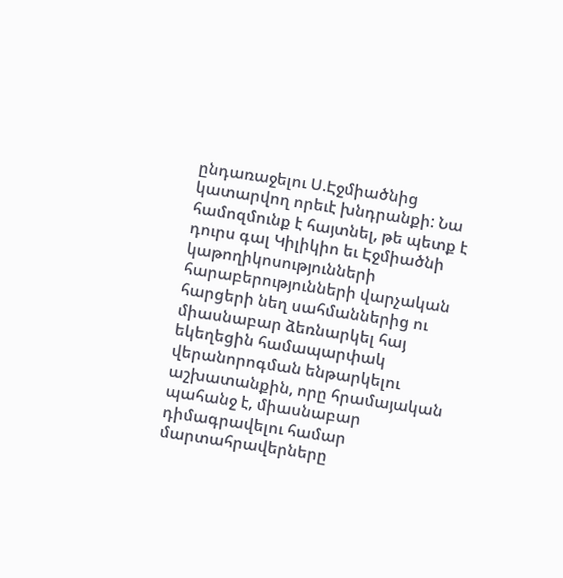ընդառաջելու Ս.Էջմիածնից կատարվող որեւէ խնդրանքի: Նա համոզմունք է հայտնել, թե պետք է դուրս գալ Կիլիկիո եւ Էջմիածնի կաթողիկոսությունների հարաբերությունների վարչական հարցերի նեղ սահմաններից ու միասնաբար ձեռնարկել հայ եկեղեցին համապարփակ վերանորոգման ենթարկելու աշխատանքին, որը հրամայական պահանջ է, միասնաբար դիմագրավելու համար մարտահրավերները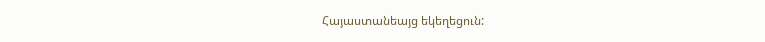Հայաստանեայց եկեղեցուն: